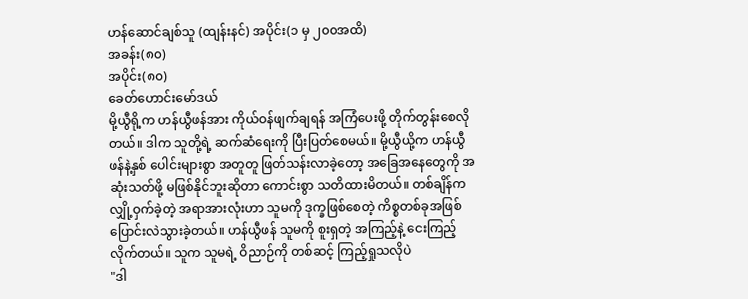ဟန်ဆောင်ချစ်သူ (ထျန်းနင်) အပိုင်း(၁ မှ ၂၀၀အထိ)
အခန်း(၈၀)
အပိုင်း(၈၀)
ခေတ်ဟောင်းမော်ဒယ်
မို့ယွီရို့က ဟန်ယွီဖန်အား ကိုယ်ဝန်ဖျက်ချရန် အကြံပေးဖို့ တိုက်တွန်းစေလိုတယ်။ ဒါက သူတို့ရဲ့ ဆက်ဆံရေးကို ပြီးပြတ်စေမယ်။ မို့ယွီယို့က ဟန်ယွီဖန်နဲ့နှစ် ပေါင်းများစွာ အတူတူ ဖြတ်သန်းလာခဲ့တော့ အခြေအနေတွေကို အဆုံးသတ်ဖို့ မဖြစ်နိုင်ဘူးဆိုတာ ကောင်းစွာ သတိထားမိတယ်။ တစ်ချိန်က လျှို့ဝှက်ခဲ့တဲ့ အရာအားလုံးဟာ သူမကို ဒုက္ခဖြစ်စေတဲ့ ကိစ္စတစ်ခုအဖြစ် ပြောင်းလဲသွားခဲ့တယ်။ ဟန်ယွီဖန် သူမကို စူးရှတဲ့ အကြည့်နဲ့ ငေးကြည့်လိုက်တယ်။ သူက သူမရဲ့ ဝိညာဉ်ကို တစ်ဆင့် ကြည့်ရှုသလိုပဲ
"ဒါ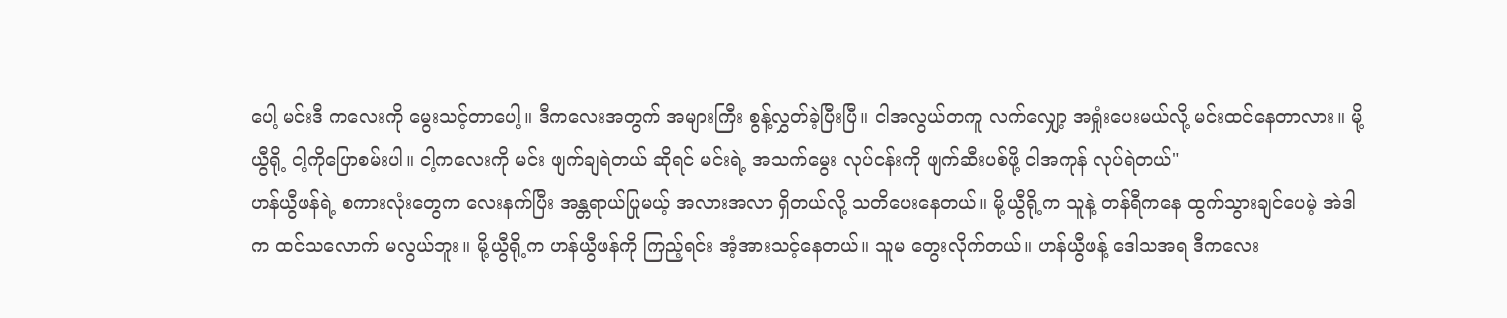ပေါ့ မင်းဒီ ကလေးကို မွေးသင့်တာပေါ့။ ဒီကလေးအတွက် အများကြီး စွန့်လွှတ်ခဲ့ပြီးပြီ။ ငါအလွယ်တကူ လက်လျှော့ အရှုံးပေးမယ်လို့ မင်းထင်နေတာလား။ မို့ယွီရို့ ငါ့ကိုပြောစမ်းပါ။ ငါ့ကလေးကို မင်း ဖျက်ချရဲတယ် ဆိုရင် မင်းရဲ့ အသက်မွေး လုပ်ငန်းကို ဖျက်ဆီးပစ်ဖို့ ငါအကုန် လုပ်ရဲတယ်"
ဟန်ယွီဖန်ရဲ့ စကားလုံးတွေက လေးနက်ပြီး အန္တရာယ်ပြုမယ့် အလားအလာ ရှိတယ်လို့ သတိပေးနေတယ်။ မို့ယွီရို့က သူနဲ့ တန်ရီကနေ ထွက်သွားချင်ပေမဲ့ အဲဒါက ထင်သလောက် မလွယ်ဘူး။ မို့ယွီရို့က ဟန်ယွီဖန်ကို ကြည့်ရင်း အံ့အားသင့်နေတယ်။ သူမ တွေးလိုက်တယ်။ ဟန်ယွီဖန့် ဒေါသအရ ဒီကလေး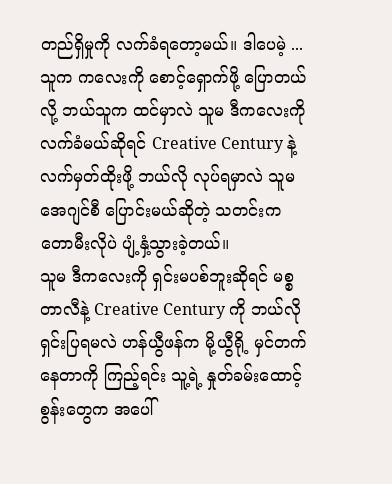တည်ရှိမှုကို လက်ခံရတော့မယ်။ ဒါပေမဲ့ ... သူက ကလေးကို စောင့်ရှောက်ဖို့ ပြောတယ်လို့ ဘယ်သူက ထင်မှာလဲ သူမ ဒီကလေးကို လက်ခံမယ်ဆိုရင် Creative Century နဲ့ လက်မှတ်ထိုးဖို့ ဘယ်လို လုပ်ရမှာလဲ သူမ အေဂျင်စီ ပြောင်းမယ်ဆိုတဲ့ သတင်းက တောမီးလိုပဲ ပျံ့နှံ့သွားခဲ့တယ်။
သူမ ဒီကလေးကို ရှင်းမပစ်ဘူးဆိုရင် မစ္စတာလီနဲ့ Creative Century ကို ဘယ်လို ရှင်းပြရမလဲ ဟန်ယွီဖန်က မို့ယွီရို့ မှင်တက်နေတာကို ကြည့်ရင်း သူ့ရဲ့ နှုတ်ခမ်းထောင့်စွန်းတွေက အပေါ်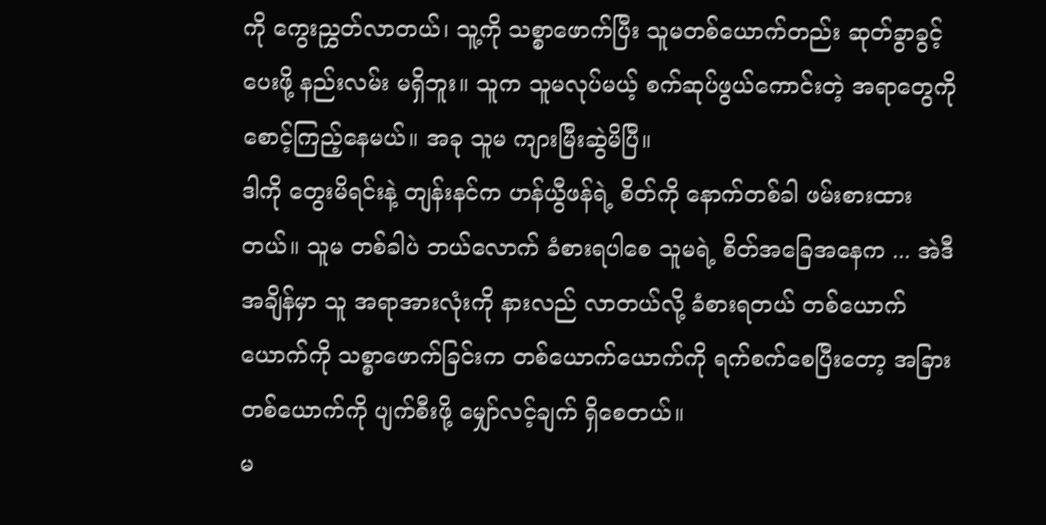ကို ကွေးညွှတ်လာတယ်၊ သူ့ကို သစ္စာဖောက်ပြီး သူမတစ်ယောက်တည်း ဆုတ်ခွာခွင့်ပေးဖို့ နည်းလမ်း မရှိဘူး။ သူက သူမလုပ်မယ့် စက်ဆုပ်ဖွယ်ကောင်းတဲ့ အရာတွေကို စောင့်ကြည့်နေမယ်။ အခု သူမ ကျားမြီးဆွဲမိပြီ။
ဒါကို တွေးမိရင်းနဲ့ တျန်းနင်က ဟန်ယွီဖန်ရဲ့ စိတ်ကို နောက်တစ်ခါ ဖမ်းစားထားတယ်။ သူမ တစ်ခါပဲ ဘယ်လောက် ခံစားရပါစေ သူမရဲ့ စိတ်အခြေအနေက ... အဲဒီအချိန်မှာ သူ အရာအားလုံးကို နားလည် လာတယ်လို့ ခံစားရတယ် တစ်ယောက်ယောက်ကို သစ္စာဖောက်ခြင်းက တစ်ယောက်ယောက်ကို ရက်စက်စေပြီးတော့ အခြားတစ်ယောက်ကို ပျက်စီးဖို့ မျှော်လင့်ချက် ရှိစေတယ်။
မ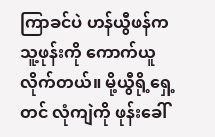ကြာခင်ပဲ ဟန်ယွီဖန်က သူ့ဖုန်းကို ကောက်ယူလိုက်တယ်။ မို့ယွီရို့ရှေ့တင် လုံကျဲကို ဖုန်းခေါ်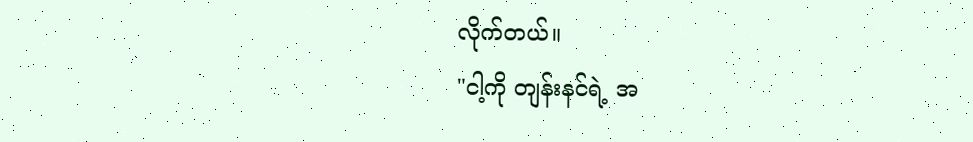လိုက်တယ်။
"ငါ့ကို တျန်းနင်ရဲ့ အ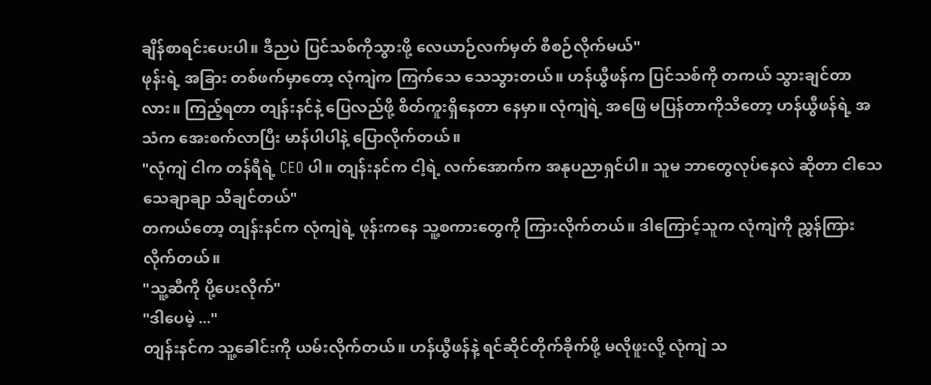ချိန်စာရင်းပေးပါ။ ဒီညပဲ ပြင်သစ်ကိုသွားဖို့ လေယာဉ်လက်မှတ် စီစဉ်လိုက်မယ်"
ဖုန်းရဲ့ အခြား တစ်ဖက်မှာတော့ လုံကျဲက ကြက်သေ သေသွားတယ်။ ဟန်ယွီဖန်က ပြင်သစ်ကို တကယ် သွားချင်တာလား။ ကြည့်ရတာ တျန်းနင်နဲ့ ပြေလည်ဖို့ စိတ်ကူးရှိနေတာ နေမှာ။ လုံကျဲရဲ့ အဖြေ မပြန်တာကိုသိတော့ ဟန်ယွီဖန်ရဲ့ အသံက အေးစက်လာပြီး မာန်ပါပါနဲ့ ပြောလိုက်တယ်။
"လုံကျဲ ငါက တန်ရီရဲ့ CEO ပါ။ တျန်းနင်က ငါ့ရဲ့ လက်အောက်က အနုပညာရှင်ပါ။ သူမ ဘာတွေလုပ်နေလဲ ဆိုတာ ငါသေသေချာချာ သိချင်တယ်"
တကယ်တော့ တျန်းနင်က လုံကျဲရဲ့ ဖုန်းကနေ သူ့စကားတွေကို ကြားလိုက်တယ်။ ဒါကြောင့်သူက လုံကျဲကို ညွှန်ကြားလိုက်တယ်။
"သူ့ဆီကို ပို့ပေးလိုက်"
"ဒါပေမဲ့ ..."
တျန်းနင်က သူ့ခေါင်းကို ယမ်းလိုက်တယ်။ ဟန်ယွီဖန်နဲ့ ရင်ဆိုင်တိုက်ခိုက်ဖို့ မလိုဖူးလို့ လုံကျဲ သ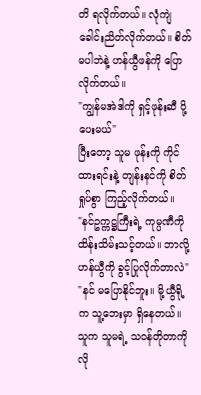တိ ရလိုက်တယ်။ လုံကျဲ ခေါင်းညိတ်လိုက်တယ်။ စိတ်မပါဘဲနဲ့ ဟန်ယွီဖန်ကို ပြောလိုက်တယ်။
"ကျွန်မအဲဒါကို ရှင့်ဖုန်းဆီ ပို့ပေးမယ်"
ပြီးတော့ သူမ ဖုန်းကို ကိုင်ထားရင်းနဲ့ တျန်းနင်ကို စိတ်ရှုပ်စွာ ကြည့်လိုက်တယ်။
"နင်ဥက္ကဋ္ဌကြီးရဲ့ ကုမ္ပဏီကို ထိန်းသိမ်းသင့်တယ်။ ဘာလို့ ဟန်ယွီကို ခွင့်ပြုလိုက်တာလဲ"
"နင် မပြောနိုင်ဘူး။ မို့ယွီရို့က သူ့ဘေးမှာ ရှိနေတယ်။ သူက သူမရဲ့ သဝန်တိုတာကို လို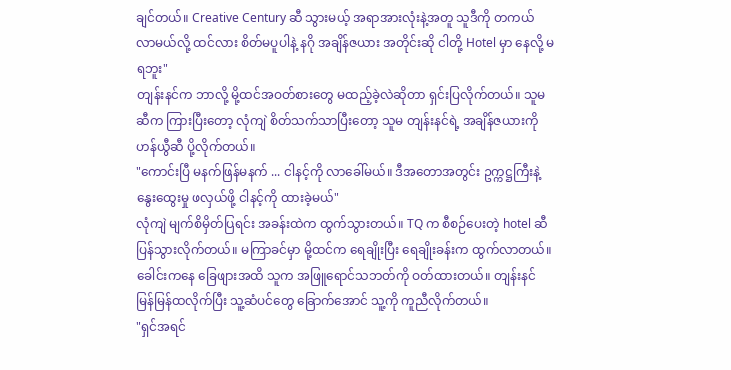ချင်တယ်။ Creative Century ဆီ သွားမယ့် အရာအားလုံးနဲ့အတူ သူဒီကို တကယ် လာမယ်လို့ ထင်လား စိတ်မပူပါနဲ့ နဂို အချိန်ဇယား အတိုင်းဆို ငါတို့ Hotel မှာ နေလို့ မရဘူး"
တျန်းနင်က ဘာလို့ မို့ထင်အဝတ်စားတွေ မထည့်ခဲ့လဲဆိုတာ ရှင်းပြလိုက်တယ်။ သူမဆီက ကြားပြီးတော့ လုံကျဲ စိတ်သက်သာပြီးတော့ သူမ တျန်းနင်ရဲ့ အချိန်ဇယားကို ဟန်ယွီဆီ ပို့လိုက်တယ်။
"ကောင်းပြီ မနက်ဖြန်မနက် ... ငါနင့်ကို လာခေါ်မယ်။ ဒီအတောအတွင်း ဥက္ကဋ္ဌကြီးနဲ့ နွေးထွေးမှု ဖလှယ်ဖို့ ငါနင့်ကို ထားခဲ့မယ်"
လုံကျဲ မျက်စိမှိတ်ပြရင်း အခန်းထဲက ထွက်သွားတယ်။ TQ က စီစဉ်ပေးတဲ့ hotel ဆီ ပြန်သွားလိုက်တယ်။ မကြာခင်မှာ မို့ထင်က ရေချိုးပြီး ရေချိုးခန်းက ထွက်လာတယ်။ ခေါင်းကနေ ခြေဖျားအထိ သူက အဖြူရောင်သဘတ်ကို ဝတ်ထားတယ်။ တျန်းနင် မြန်မြန်ထလိုက်ပြီး သူ့ဆံပင်တွေ ခြောက်အောင် သူ့ကို ကူညီလိုက်တယ်။
"ရှင်အရင်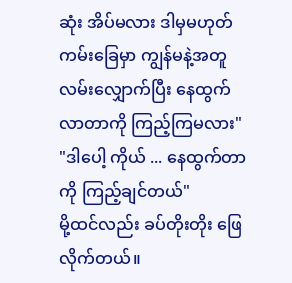ဆုံး အိပ်မလား ဒါမှမဟုတ် ကမ်းခြေမှာ ကျွန်မနဲ့အတူ လမ်းလျှောက်ပြီး နေထွက်လာတာကို ကြည့်ကြမလား"
"ဒါပေါ့ ကိုယ် ... နေထွက်တာကို ကြည့်ချင်တယ်"
မို့ထင်လည်း ခပ်တိုးတိုး ဖြေလိုက်တယ်။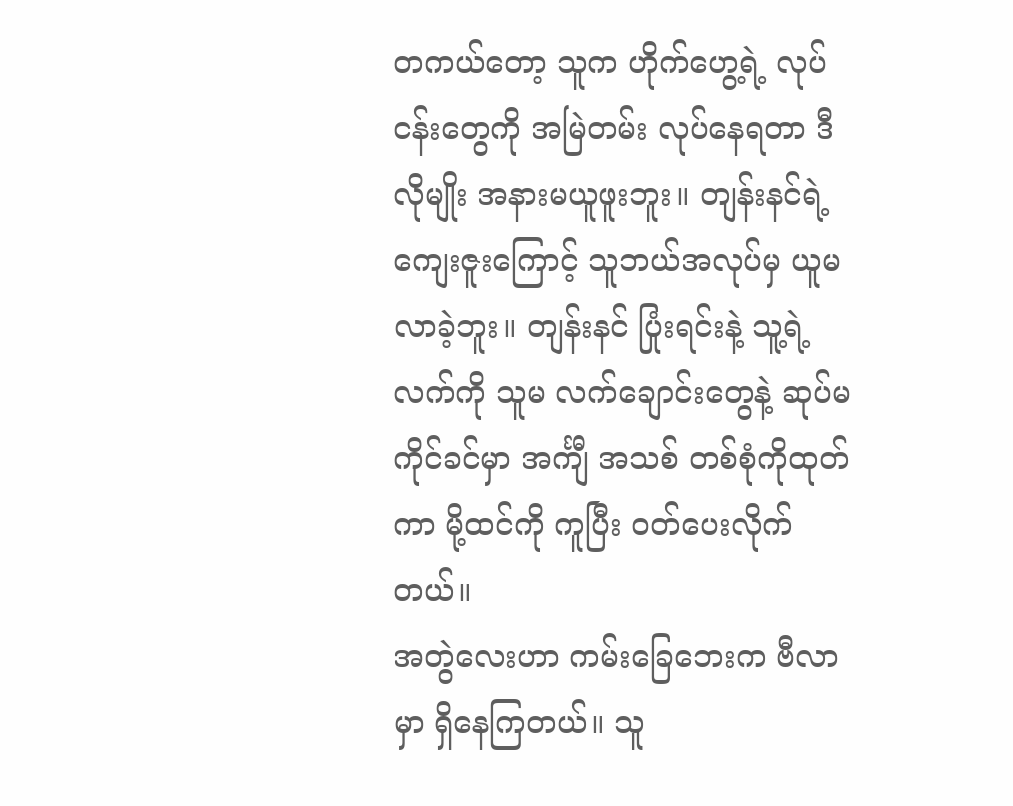တကယ်တော့ သူက ဟိုက်ဟွေ့ရဲ့ လုပ်ငန်းတွေကို အမြဲတမ်း လုပ်နေရတာ ဒီလိုမျိုး အနားမယူဖူးဘူး။ တျန်းနင်ရဲ့ ကျေးဇူးကြောင့် သူဘယ်အလုပ်မှ ယူမလာခဲ့ဘူး။ တျန်းနင် ပြုံးရင်းနဲ့ သူ့ရဲ့လက်ကို သူမ လက်ချောင်းတွေနဲ့ ဆုပ်မကိုင်ခင်မှာ အင်္ကျီ အသစ် တစ်စုံကိုထုတ်ကာ မို့ထင်ကို ကူပြီး ဝတ်ပေးလိုက်တယ်။
အတွဲလေးဟာ ကမ်းခြေဘေးက ဗီလာမှာ ရှိနေကြတယ်။ သူ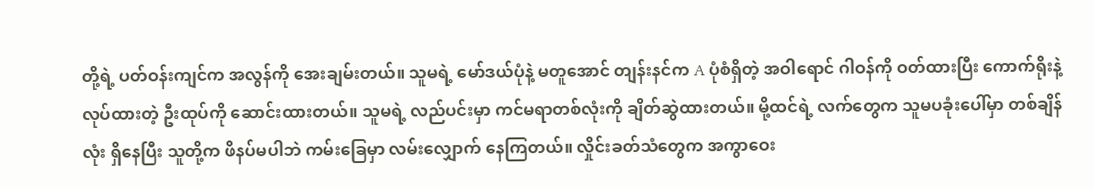တို့ရဲ့ ပတ်ဝန်းကျင်က အလွန်ကို အေးချမ်းတယ်။ သူမရဲ့ မော်ဒယ်ပုံနဲ့ မတူအောင် တျန်းနင်က A ပုံစံရှိတဲ့ အဝါရောင် ဂါဝန်ကို ဝတ်ထားပြီး ကောက်ရိုးနဲ့ လုပ်ထားတဲ့ ဦးထုပ်ကို ဆောင်းထားတယ်။ သူမရဲ့ လည်ပင်းမှာ ကင်မရာတစ်လုံးကို ချိတ်ဆွဲထားတယ်။ မို့ထင်ရဲ့ လက်တွေက သူမပခုံးပေါ်မှာ တစ်ချိန်လုံး ရှိနေပြီး သူတို့က ဖိနပ်မပါဘဲ ကမ်းခြေမှာ လမ်းလျှောက် နေကြတယ်။ လှိုင်းခတ်သံတွေက အကွာဝေး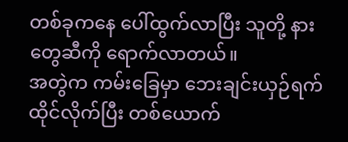တစ်ခုကနေ ပေါ်ထွက်လာပြီး သူတို့ နားတွေဆီကို ရောက်လာတယ်။
အတွဲက ကမ်းခြေမှာ ဘေးချင်းယှဉ်ရက် ထိုင်လိုက်ပြီး တစ်ယောက်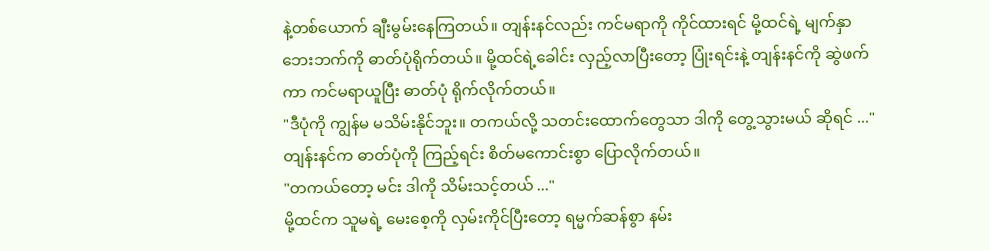နဲ့တစ်ယောက် ချီးမွမ်းနေကြတယ်။ တျန်းနင်လည်း ကင်မရာကို ကိုင်ထားရင် မို့ထင်ရဲ့ မျက်နှာဘေးဘက်ကို ဓာတ်ပုံရိုက်တယ်။ မို့ထင်ရဲ့ခေါင်း လှည့်လာပြီးတော့ ပြုံးရင်းနဲ့ တျန်းနင်ကို ဆွဲဖက်ကာ ကင်မရာယူပြီး ဓာတ်ပုံ ရိုက်လိုက်တယ်။
"ဒီပုံကို ကျွန်မ မသိမ်းနိုင်ဘူး။ တကယ်လို့ သတင်းထောက်တွေသာ ဒါကို တွေ့သွားမယ် ဆိုရင် ..."
တျန်းနင်က ဓာတ်ပုံကို ကြည့်ရင်း စိတ်မကောင်းစွာ ပြောလိုက်တယ်။
"တကယ်တော့ မင်း ဒါကို သိမ်းသင့်တယ် ..."
မို့ထင်က သူမရဲ့ မေးစေ့ကို လှမ်းကိုင်ပြီးတော့ ရမ္မက်ဆန်စွာ နမ်း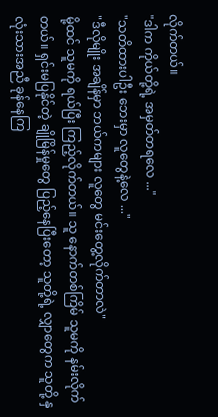လိုက်တယ်။
"ဒါက ကိုယ်တို့ရဲ့ အမှတ်တရလေ ..."
"သတိထားပါဦး ဘေးမှာ လူတွေနဲ့လေ ..."
"ဒီလိုမျိုး အချိန်မှာ ဘယ်ကများ လူတွေ မင်းတွေ့လိုက်တာလဲ"
မို့ထင် သူမကို ရယ်ပြီး ကြည့်လိုက်တယ်။ သူ နောက်တစ်ကြိမ် သူမကို နမ်းလိုက်တယ်။ ရှင်းမပြနိုင်တဲ့ ချိုမြိန်မှုတွေ ပြည့်နေပြီးတော့ သူတို့ရဲ့ လျှာတွေက သူတို့ နှလုံးသားအညီ ခုန်နေကြ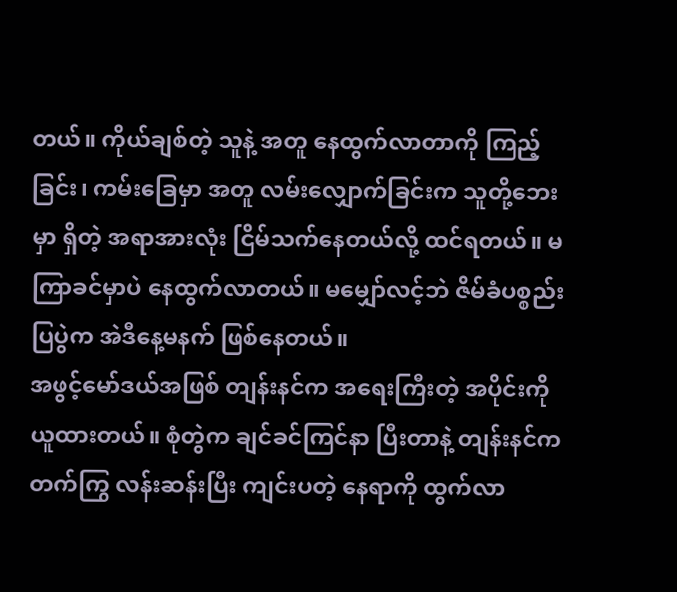တယ်။ ကိုယ်ချစ်တဲ့ သူနဲ့ အတူ နေထွက်လာတာကို ကြည့်ခြင်း၊ ကမ်းခြေမှာ အတူ လမ်းလျှောက်ခြင်းက သူတို့ဘေးမှာ ရှိတဲ့ အရာအားလုံး ငြိမ်သက်နေတယ်လို့ ထင်ရတယ်။ မကြာခင်မှာပဲ နေထွက်လာတယ်။ မမျှော်လင့်ဘဲ ဇိမ်ခံပစ္စည်းပြပွဲက အဲဒီနေ့မနက် ဖြစ်နေတယ်။
အဖွင့်မော်ဒယ်အဖြစ် တျန်းနင်က အရေးကြီးတဲ့ အပိုင်းကို ယူထားတယ်။ စုံတွဲက ချင်ခင်ကြင်နာ ပြီးတာနဲ့ တျန်းနင်က တက်ကြွ လန်းဆန်းပြီး ကျင်းပတဲ့ နေရာကို ထွက်လာ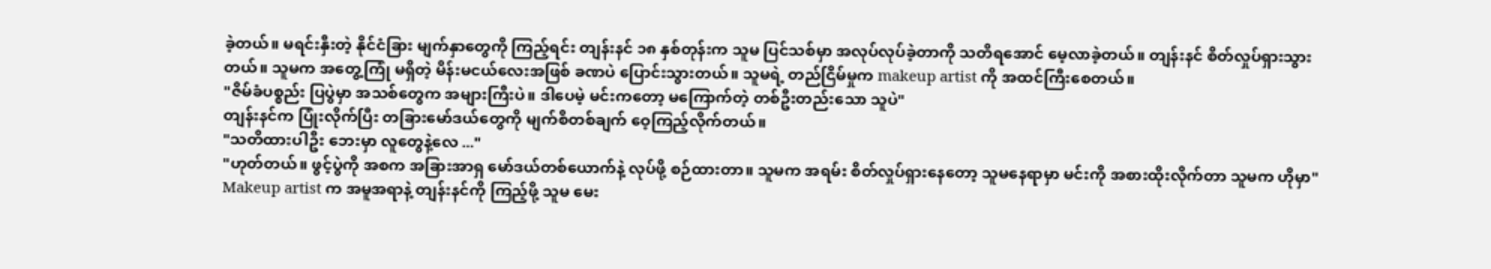ခဲ့တယ်။ မရင်းနှီးတဲ့ နိုင်ငံခြား မျက်နှာတွေကို ကြည့်ရင်း တျန်းနင် ၁၈ နှစ်တုန်းက သူမ ပြင်သစ်မှာ အလုပ်လုပ်ခဲ့တာကို သတိရအောင် မေ့လာခဲ့တယ်။ တျန်းနင် စိတ်လှုပ်ရှားသွားတယ်။ သူမက အတွေ့ကြုံ မရှိတဲ့ မိန်းမငယ်လေးအဖြစ် ခဏပဲ ပြောင်းသွားတယ်။ သူမရဲ့ တည်ငြိမ်မှုက makeup artist ကို အထင်ကြီးစေတယ်။
"ဇိမ်ခံပစ္စည်း ပြပွဲမှာ အသစ်တွေက အများကြီးပဲ။ ဒါပေမဲ့ မင်းကတော့ မကြောက်တဲ့ တစ်ဦးတည်းသော သူပဲ"
တျန်းနင်က ပြုံးလိုက်ပြီး တခြားမော်ဒယ်တွေကို မျက်စိတစ်ချက် ဝေ့ကြည့်လိုက်တယ်။
"သတိထားပါဦး ဘေးမှာ လူတွေနဲ့လေ ..."
"ဟုတ်တယ်။ ဖွင့်ပွဲကို အစက အခြားအာရှ မော်ဒယ်တစ်ယောက်နဲ့ လုပ်ဖို့ စဉ်ထားတာ။ သူမက အရမ်း စိတ်လှုပ်ရှားနေတော့ သူမနေရာမှာ မင်းကို အစားထိုးလိုက်တာ သူမက ဟိုမှာ"
Makeup artist က အမူအရာနဲ့ တျန်းနင်ကို ကြည့်ဖို့ သူမ မေး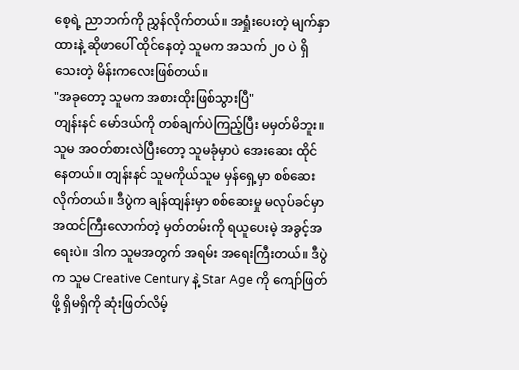စေ့ရဲ့ ညာဘက်ကို ညွှန်လိုက်တယ်။ အရှုံးပေးတဲ့ မျက်နှာထားနဲ့ ဆိုဖာပေါ် ထိုင်နေတဲ့ သူမက အသက် ၂၀ ပဲ ရှိသေးတဲ့ မိန်းကလေးဖြစ်တယ်။
"အခုတော့ သူမက အစားထိုးဖြစ်သွားပြီ"
တျန်းနင် မော်ဒယ်ကို တစ်ချက်ပဲကြည့်ပြီး မမှတ်မိဘူး။ သူမ အဝတ်စားလဲပြီးတော့ သူမခုံမှာပဲ အေးဆေး ထိုင်နေတယ်။ တျန်းနင် သူမကိုယ်သူမ မှန်ရှေ့မှာ စစ်ဆေးလိုက်တယ်။ ဒီပွဲက ချန်ထျန်းမှာ စစ်ဆေးမှု မလုပ်ခင်မှာ အထင်ကြီးလောက်တဲ့ မှတ်တမ်းကို ရယူပေးမဲ့ အခွင့်အရေးပဲ။ ဒါက သူမအတွက် အရမ်း အရေးကြီးတယ်။ ဒီပွဲက သူမ Creative Century နဲ့ Star Age ကို ကျော်ဖြတ်ဖို့ ရှိမရှိကို ဆုံးဖြတ်လိမ့်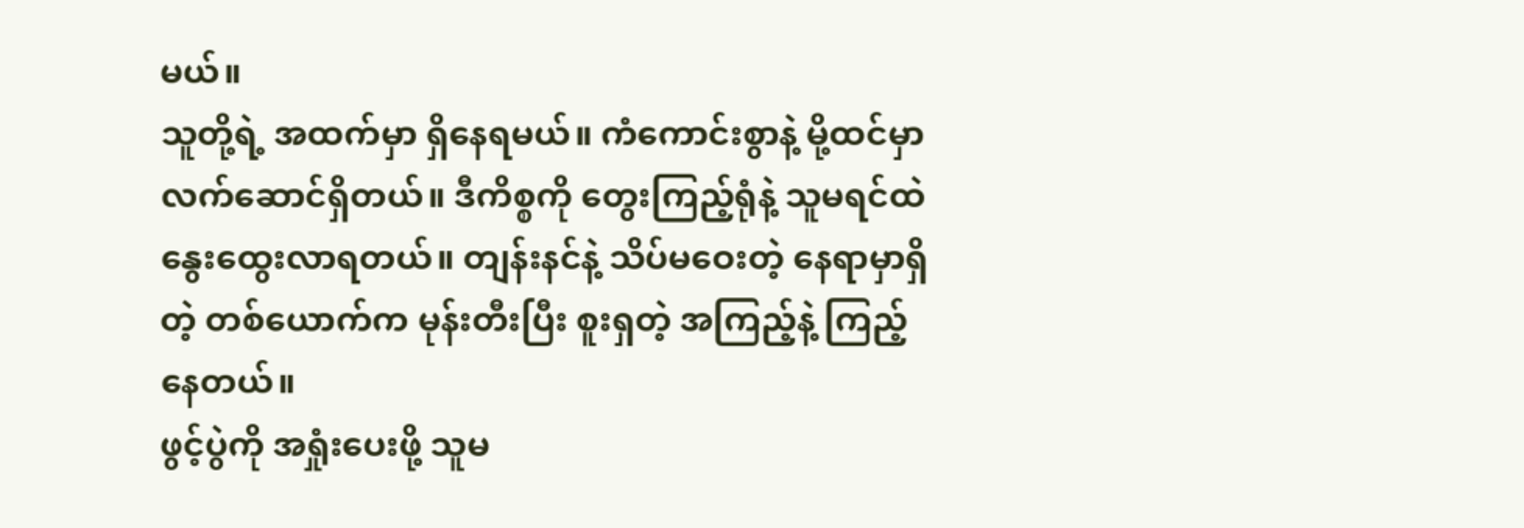မယ်။
သူတို့ရဲ့ အထက်မှာ ရှိနေရမယ်။ ကံကောင်းစွာနဲ့ မို့ထင်မှာ လက်ဆောင်ရှိတယ်။ ဒီကိစ္စကို တွေးကြည့်ရုံနဲ့ သူမရင်ထဲ နွေးထွေးလာရတယ်။ တျန်းနင်နဲ့ သိပ်မဝေးတဲ့ နေရာမှာရှိတဲ့ တစ်ယောက်က မုန်းတီးပြီး စူးရှတဲ့ အကြည့်နဲ့ ကြည့်နေတယ်။
ဖွင့်ပွဲကို အရှုံးပေးဖို့ သူမ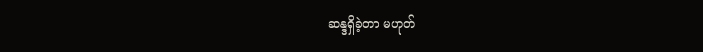ဆန္ဒရှိခဲ့တာ မဟုတ်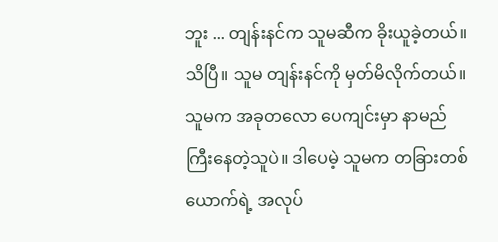ဘူး ... တျန်းနင်က သူမဆီက ခိုးယူခဲ့တယ်။ သိပြီ။ သူမ တျန်းနင်ကို မှတ်မိလိုက်တယ်။ သူမက အခုတလော ပေကျင်းမှာ နာမည် ကြီးနေတဲ့သူပဲ။ ဒါပေမဲ့ သူမက တခြားတစ်ယောက်ရဲ့ အလုပ်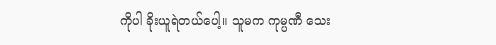ကိုပါ ခိုးယူရဲတယ်ပေါ့။ သူမက ကုမ္ပဏီ သေး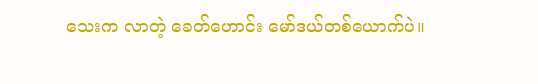သေးက လာတဲ့ ခေတ်ဟောင်း မော်ဒယ်တစ်ယောက်ပဲ။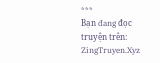***
Bạn đang đọc truyện trên: ZingTruyen.Xyz